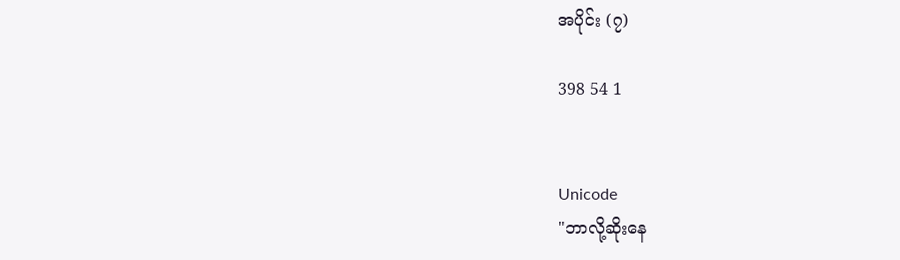အပိုင်း (၇)

398 54 1


Unicode
"ဘာလို့ဆိုးနေ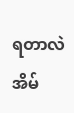ရတာလဲ အိမ်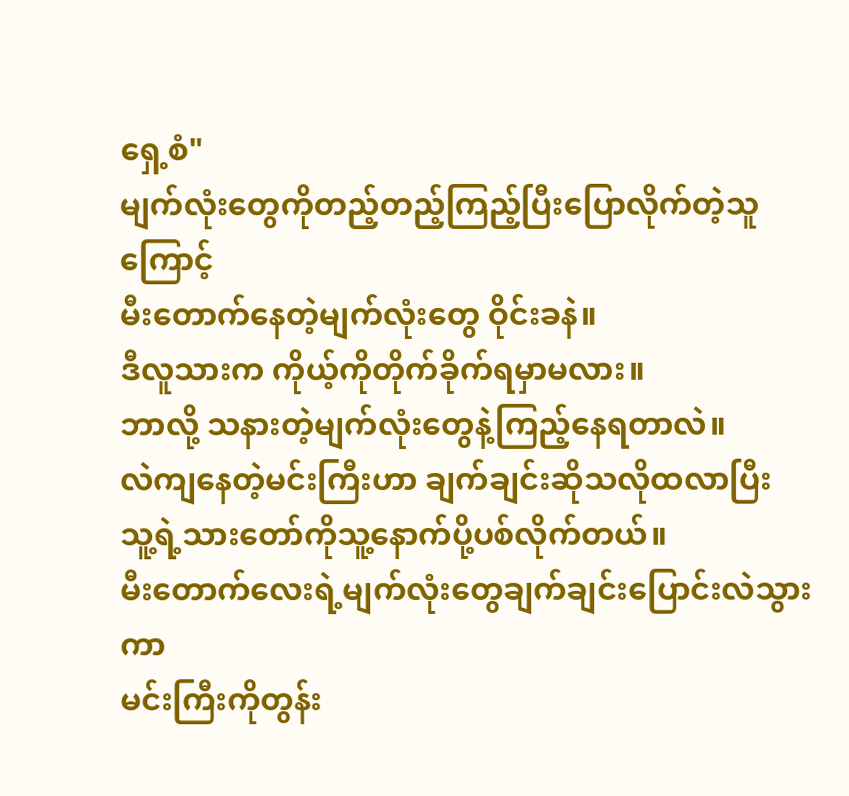ရှေ့စံ"
မျက်လုံးတွေကိုတည့်တည့်ကြည့်ပြီးပြောလိုက်တဲ့သူကြောင့်
မီးတောက်နေတဲ့မျက်လုံးတွေ ဝိုင်းခနဲ။
ဒီလူသားက ကိုယ့်ကိုတိုက်ခိုက်ရမှာမလား။
ဘာလို့ သနားတဲ့မျက်လုံးတွေနဲ့ကြည့်နေရတာလဲ။
လဲကျနေတဲ့မင်းကြီးဟာ ချက်ချင်းဆိုသလိုထလာပြီး
သူ့ရဲ့သားတော်ကိုသူ့နောက်ပို့ပစ်လိုက်တယ်။
မီးတောက်လေးရဲ့မျက်လုံးတွေချက်ချင်းပြောင်းလဲသွားကာ
မင်းကြီးကိုတွန်း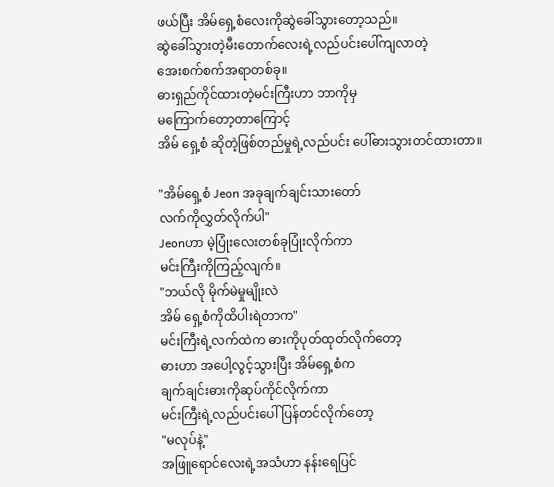ဖယ်ပြီး အိမ်ရှေ့စံလေးကိုဆွဲခေါ်သွားတော့သည်။
ဆွဲခေါ်သွားတဲ့မီးတောက်လေးရဲ့လည်ပင်းပေါ်ကျလာတဲ့
အေးစက်စက်အရာတစ်ခု။
ဓားရှည်ကိုင်ထားတဲ့မင်းကြီးဟာ ဘာကိုမှ
မကြောက်တော့တာကြောင့်
အိမ် ရှေ့စံ ဆိုတဲ့ဖြစ်တည်မှုရဲ့လည်ပင်း ပေါ်ဓားသွားတင်ထားတာ။

"အိမ်ရှေ့စံ Jeon အခုချက်ချင်းသားတော်
လက်ကိုလွှတ်လိုက်ပါ"
Jeonဟာ မဲ့ပြုံးလေးတစ်ခုပြုံးလိုက်ကာ
မင်းကြီးကိုကြည့်လျက်။
"ဘယ်လို မိုက်မဲမှုမျိုးလဲ
အိမ် ရှေ့စံကိုထိပါးရဲတာက"
မင်းကြီးရဲ့လက်ထဲက ဓားကိုပုတ်ထုတ်လိုက်တော့
ဓားဟာ အပေါ့လွင့်သွားပြီး အိမ်ရှေ့စံက
ချက်ချင်းဓားကိုဆုပ်ကိုင်လိုက်ကာ
မင်းကြီးရဲ့လည်ပင်းပေါ်ပြန်တင်လိုက်တော့
"မလုပ်နဲ့"
အဖြူရောင်လေးရဲ့အသံဟာ နန်းရေပြင်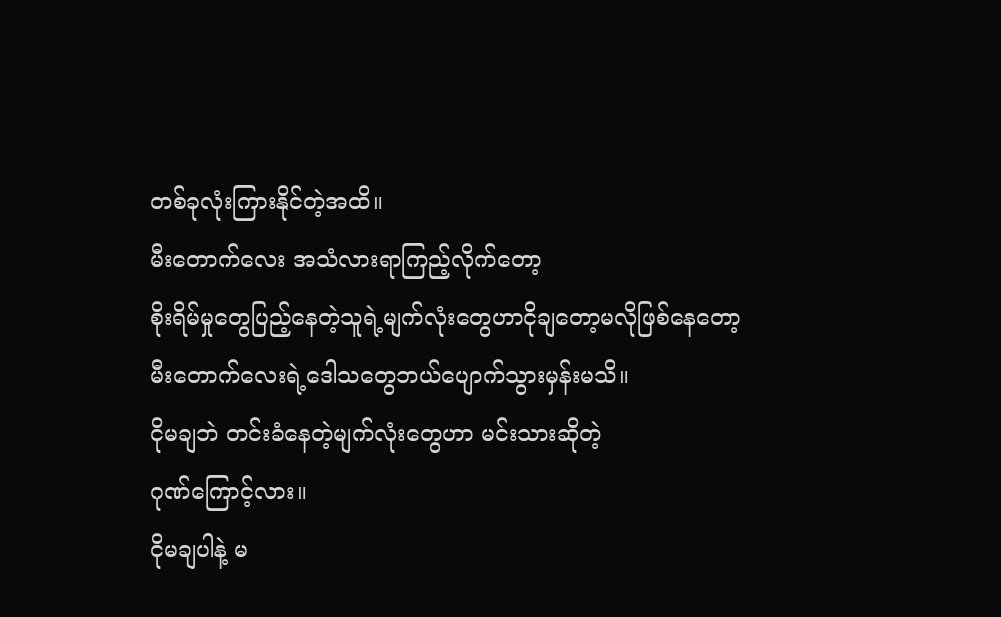တစ်ခုလုံးကြားနိုင်တဲ့အထိ။
မီးတောက်လေး အသံလားရာကြည့်လိုက်တော့
စိုးရိမ်မှုတွေပြည့်နေတဲ့သူရဲ့မျက်လုံးတွေဟာငိုချတော့မလိုဖြစ်နေတော့ မီးတောက်လေးရဲ့ဒေါသတွေဘယ်ပျောက်သွားမှန်းမသိ။
ငိုမချဘဲ တင်းခံနေတဲ့မျက်လုံးတွေဟာ မင်းသားဆိုတဲ့
ဂုဏ်ကြောင့်လား။
ငိုမချပါနဲ့ မ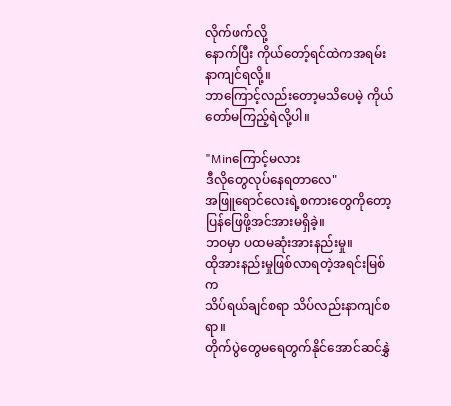လိုက်ဖက်လို့
နောက်ပြီး ကိုယ်တော့်ရင်ထဲကအရမ်းနာကျင်ရလို့။
ဘာကြောင့်လည်းတော့မသိပေမဲ့ ကိုယ်တော်မကြည့်ရဲလို့ပါ။

"Minကြောင့်မလား
ဒီလိုတွေလုပ်နေရတာလေ"
အဖြူရောင်လေးရဲ့စကားတွေကိုတော့ ပြန်ဖြေဖို့အင်အားမရှိခဲ့။
ဘဝမှာ ပထမဆုံးအားနည်းမှု။
ထိုအားနည်းမှုဖြစ်လာရတဲ့အရင်းမြစ်က
သိပ်ရယ်ချင်စရာ သိပ်လည်းနာကျင်စရာ။
တိုက်ပွဲတွေမရေတွက်နိုင်အောင်ဆင်နွှဲ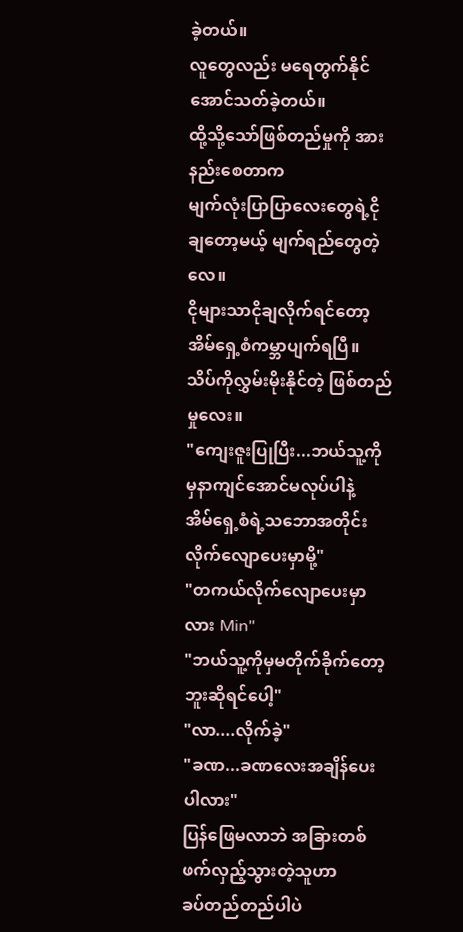ခဲ့တယ်။
လူတွေလည်း မရေတွက်နိုင်အောင်သတ်ခဲ့တယ်။
ထို့သို့သော်ဖြစ်တည်မှုကို အားနည်းစေတာက
မျက်လုံးပြာပြာလေးတွေရဲ့ငိုချတော့မယ့် မျက်ရည်တွေတဲ့လေ။
ငိုများသာငိုချလိုက်ရင်တော့ အိမ်ရှေ့စံကမ္ဘာပျက်ရပြီ။
သိပ်ကိုလွှမ်းမိုးနိုင်တဲ့ ဖြစ်တည်မှုလေး။
"ကျေးဇူးပြုပြီး...ဘယ်သူ့ကိုမှနာကျင်အောင်မလုပ်ပါနဲ့
အိမ်ရှေ့စံရဲ့သဘောအတိုင်း လိုက်လျောပေးမှာမို့"
"တကယ်လိုက်လျောပေးမှာလား Min"
"ဘယ်သူ့ကိုမှမတိုက်ခိုက်တော့ဘူးဆိုရင်ပေါ့"
"လာ....လိုက်ခဲ့"
"ခဏ...ခဏလေးအချိန်ပေးပါလား"
ပြန်ဖြေမလာဘဲ အခြားတစ်ဖက်လှည့်သွားတဲ့သူဟာ
ခပ်တည်တည်ပါပဲ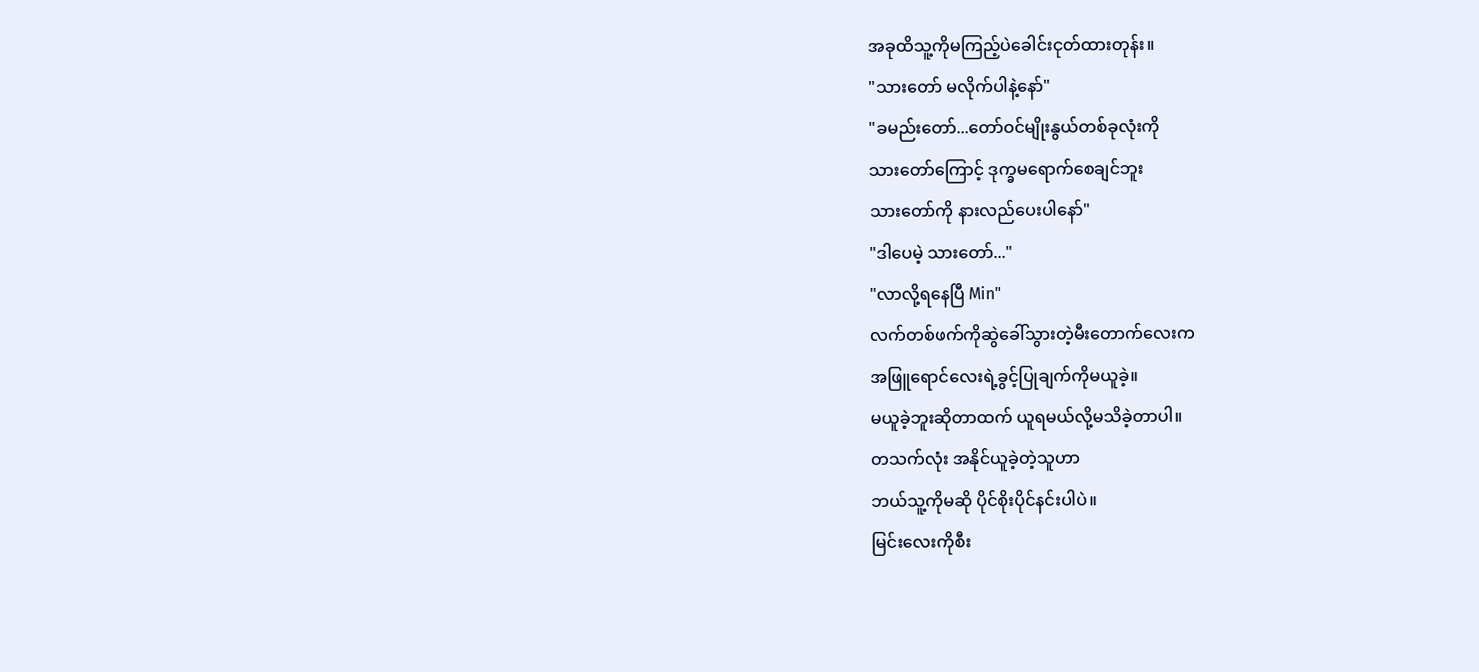အခုထိသူ့ကိုမကြည့်ပဲခေါင်းငုတ်ထားတုန်း။
"သားတော် မလိုက်ပါနဲ့နော်"
"ခမည်းတော်...တော်ဝင်မျိုးနွယ်တစ်ခုလုံးကို
သားတော်ကြောင့် ဒုက္ခမရောက်စေချင်ဘူး
သားတော်ကို နားလည်ပေးပါနော်"
"ဒါပေမဲ့ သားတော်..."
"လာလို့ရနေပြီ Min"
လက်တစ်ဖက်ကိုဆွဲခေါ်သွားတဲ့မီးတောက်လေးက
အဖြူရောင်လေးရဲ့ခွင့်ပြုချက်ကိုမယူခဲ့။
မယူခဲ့ဘူးဆိုတာထက် ယူရမယ်လို့မသိခဲ့တာပါ။
တသက်လုံး အနိုင်ယူခဲ့တဲ့သူဟာ
ဘယ်သူ့ကိုမဆို ပိုင်စိုးပိုင်နင်းပါပဲ။
မြင်းလေးကိုစီး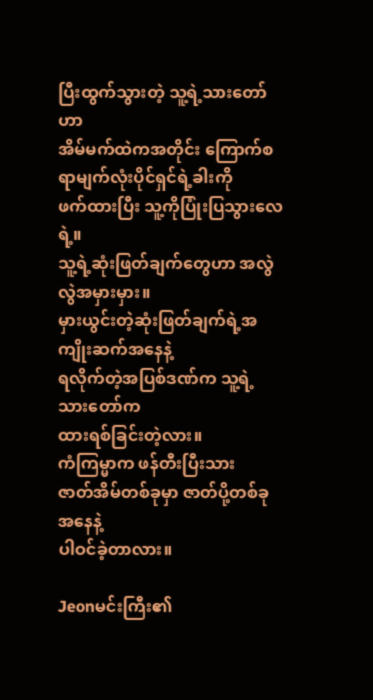ပြီးထွက်သွားတဲ့ သူ့ရဲ့သားတော်ဟာ
အိမ်မက်ထဲကအတိုင်း ကြောက်စရာမျက်လုံးပိုင်ရှင်ရဲ့ခါးကို
ဖက်ထားပြီး သူ့ကိုပြုံးပြသွားလေရဲ့။
သူ့ရဲ့ဆုံးဖြတ်ချက်တွေဟာ အလွဲလွဲအမှားမှား။
မှားယွင်းတဲ့ဆုံးဖြတ်ချက်ရဲ့အကျိုးဆက်အနေနဲ့
ရလိုက်တဲ့အပြစ်ဒဏ်က သူ့ရဲ့သားတော်က
ထားရစ်ခြင်းတဲ့လား။
ကံကြမ္မာက ဖန်တီးပြီးသား
ဇာတ်အိမ်တစ်ခုမှာ ဇာတ်ပို့တစ်ခုအနေနဲ့
ပါဝင်ခဲ့တာလား။

Jeonမင်းကြီး၏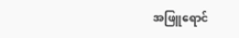အဖြူရောင်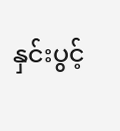နှင်းပွင့်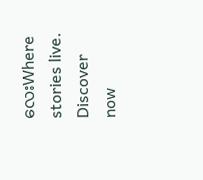လေးWhere stories live. Discover now